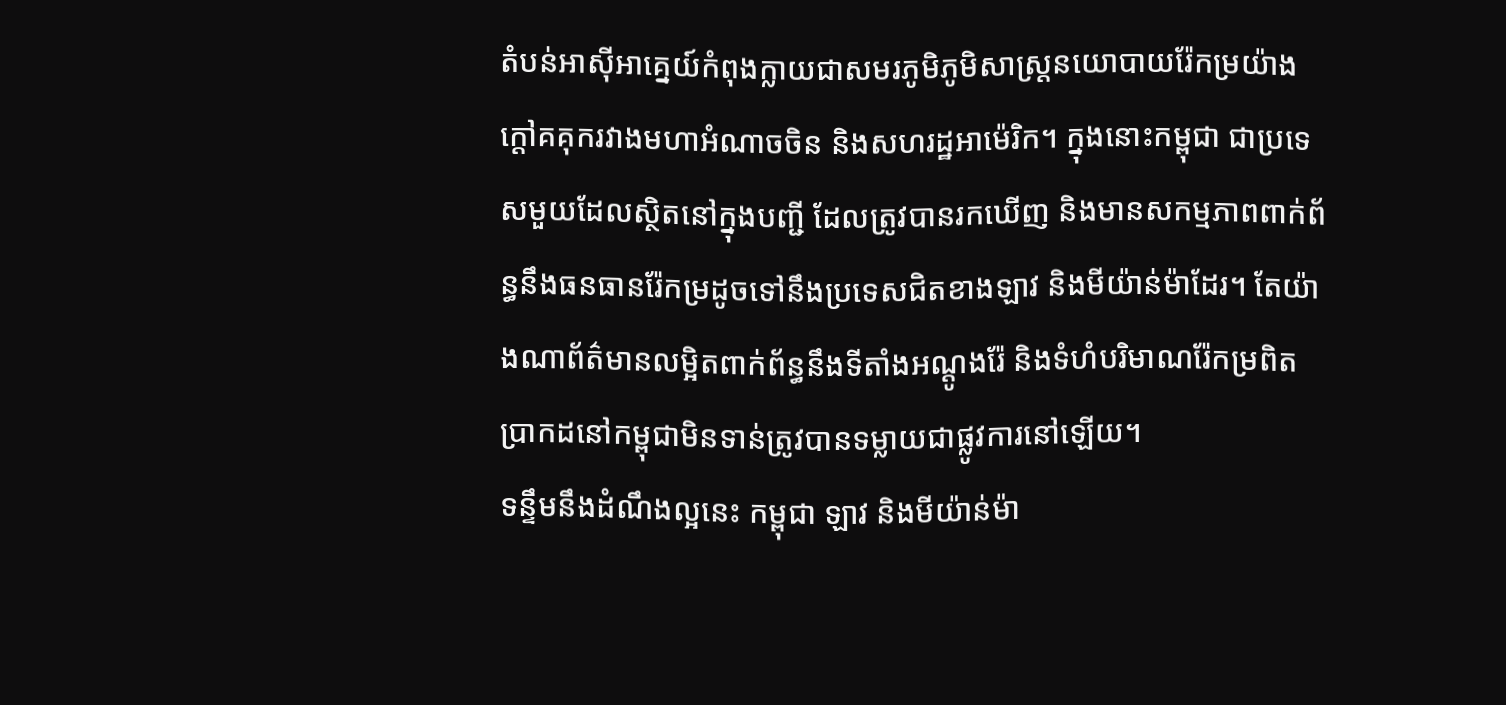តំបន់អាស៊ីអាគ្នេយ៍កំពុងក្លាយជាសមរភូមិភូមិសាស្ត្រនយោបាយរ៉ែកម្រយ៉ាងក្តៅគគុករវាងមហាអំណាចចិន និងសហរដ្ឋអាម៉េរិក។ ក្នុងនោះកម្ពុជា ជាប្រទេសមួយដែលស្ថិតនៅក្នុងបញ្ជី ដែលត្រូវបានរកឃើញ និងមានសកម្មភាពពាក់ព័ន្ធនឹងធនធានរ៉ែកម្រដូចទៅនឹងប្រទេសជិតខាងឡាវ និងមីយ៉ាន់ម៉ាដែរ។ តែយ៉ាងណាព័ត៌មានលម្អិតពាក់ព័ន្ធនឹងទីតាំងអណ្តូងរ៉ែ និងទំហំបរិមាណរ៉ែកម្រពិតប្រាកដនៅកម្ពុជាមិនទាន់ត្រូវបានទម្លាយជាផ្លូវការនៅឡើយ។
ទន្ទឹមនឹងដំណឹងល្អនេះ កម្ពុជា ឡាវ និងមីយ៉ាន់ម៉ា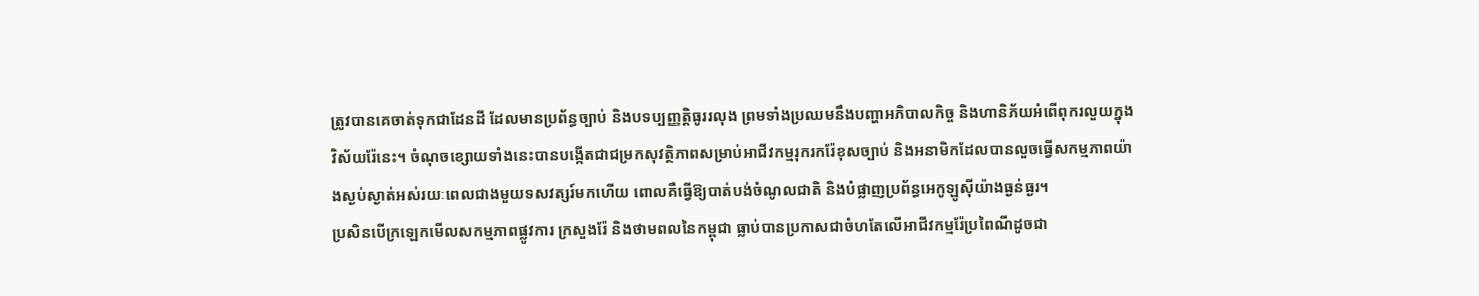ត្រូវបានគេចាត់ទុកជាដែនដី ដែលមានប្រព័ន្ធច្បាប់ និងបទប្បញ្ញត្តិធូររលុង ព្រមទាំងប្រឈមនឹងបញ្ហាអភិបាលកិច្ច និងហានិភ័យអំពើពុករលួយក្នុងវិស័យរ៉ែនេះ។ ចំណុចខ្សោយទាំងនេះបានបង្កើតជាជម្រកសុវត្ថិភាពសម្រាប់អាជីវកម្មរុករករ៉ែខុសច្បាប់ និងអនាមិកដែលបានលួចធ្វើសកម្មភាពយ៉ាងស្ងប់ស្ងាត់អស់រយៈពេលជាងមួយទសវត្សរ៍មកហើយ ពោលគឺធ្វើឱ្យបាត់បង់ចំណូលជាតិ និងបំផ្លាញប្រព័ន្ធអេកូឡូស៊ីយ៉ាងធ្ងន់ធ្ងរ។
ប្រសិនបើក្រឡេកមើលសកម្មភាពផ្លូវការ ក្រសួងរ៉ែ និងថាមពលនៃកម្ពុជា ធ្លាប់បានប្រកាសជាចំហតែលើអាជីវកម្មរ៉ែប្រពៃណីដូចជា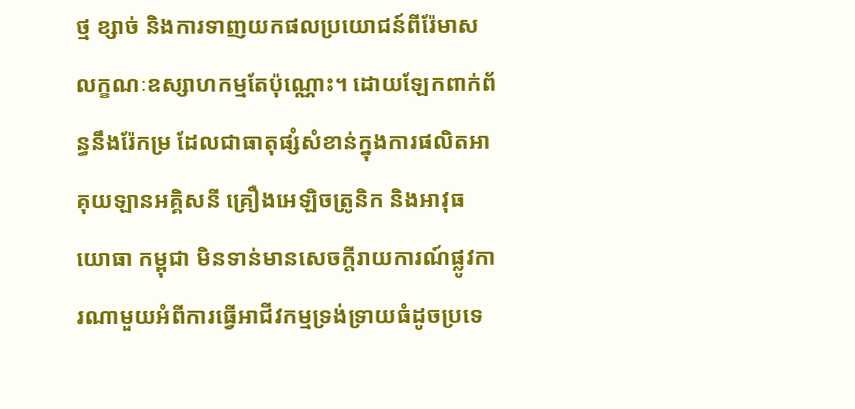ថ្ម ខ្សាច់ និងការទាញយកផលប្រយោជន៍ពីរ៉ែមាសលក្ខណៈឧស្សាហកម្មតែប៉ុណ្ណោះ។ ដោយឡែកពាក់ព័ន្ធនឹងរ៉ែកម្រ ដែលជាធាតុផ្សំសំខាន់ក្នុងការផលិតអាគុយឡានអគ្គិសនី គ្រឿងអេឡិចត្រូនិក និងអាវុធយោធា កម្ពុជា មិនទាន់មានសេចក្តីរាយការណ៍ផ្លូវការណាមួយអំពីការធ្វើអាជីវកម្មទ្រង់ទ្រាយធំដូចប្រទេ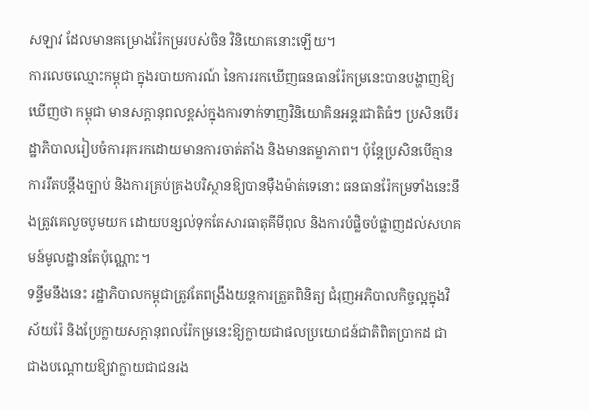សឡាវ ដែលមានគម្រោងរ៉ែកម្ររបស់ចិន វិនិយោគនោះឡើយ។
ការលេចឈ្មោះកម្ពុជា ក្នុងរបាយការណ៍ នៃការរកឃើញធនធានរ៉ែកម្រនេះបានបង្ហាញឱ្យឃើញថា កម្ពុជា មានសក្តានុពលខ្ពស់ក្នុងការទាក់ទាញវិនិយោគិនអន្តរជាតិធំៗ ប្រសិនបើរដ្ឋាភិបាលរៀបចំការរុករកដោយមានការចាត់តាំង និងមានតម្លាភាព។ ប៉ុន្តែប្រសិនបើគ្មានការរឹតបន្តឹងច្បាប់ និងការគ្រប់គ្រងបរិស្ថានឱ្យបានម៉ឺងម៉ាត់ទេនោះ ធនធានរ៉ែកម្រទាំងនេះនឹងត្រូវគេលួចបូមយក ដោយបន្សល់ទុកតែសារធាតុគីមីពុល និងការបំផ្លិចបំផ្លាញដល់សហគមន៍មូលដ្ឋានតែប៉ុណ្ណោះ។
ទន្ទឹមនឹងនេះ រដ្ឋាភិបាលកម្ពុជាត្រូវតែពង្រឹងយន្តការត្រួតពិនិត្យ ជំរុញអភិបាលកិច្ចល្អក្នុងវិស័យរ៉ែ និងប្រែក្លាយសក្តានុពលរ៉ែកម្រនេះឱ្យក្លាយជាផលប្រយោជន៍ជាតិពិតប្រាកដ ជាជាងបណ្តោយឱ្យវាក្លាយជាជនរង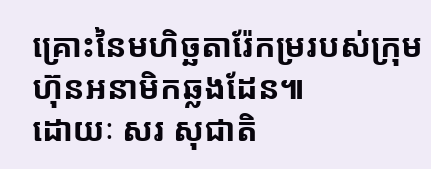គ្រោះនៃមហិច្ឆតារ៉ែកម្ររបស់ក្រុមហ៊ុនអនាមិកឆ្លងដែន៕
ដោយៈ សរ សុជាតិ